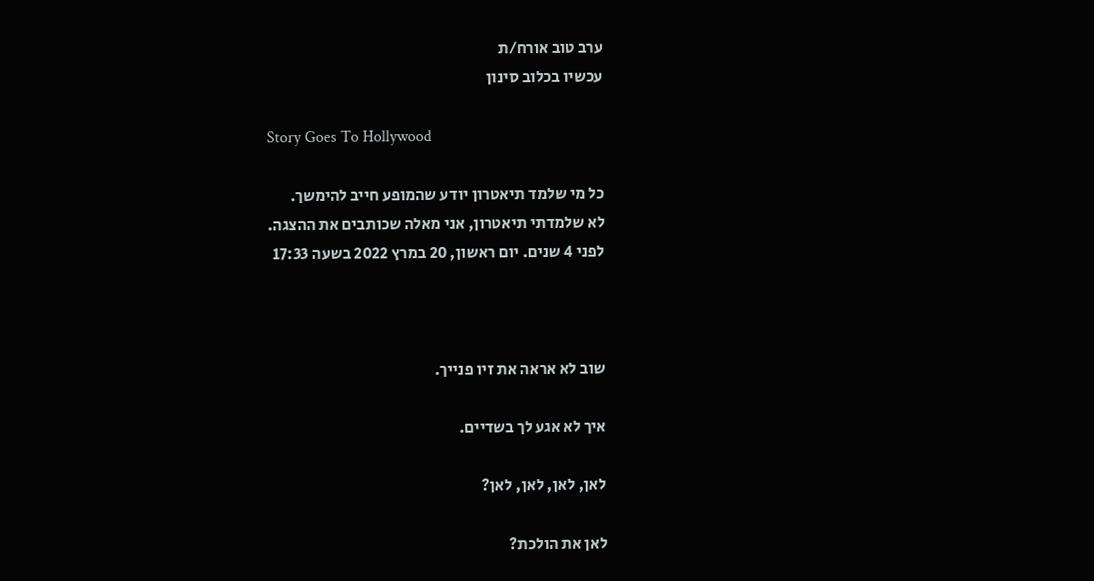ערב טוב אורח/ת
עכשיו בכלוב סינון

Story Goes To Hollywood

כל מי שלמד תיאטרון יודע שהמופע חייב להימשך.
לא שלמדתי תיאטרון, אני מאלה שכותבים את ההצגה.
לפני 4 שנים. יום ראשון, 20 במרץ 2022 בשעה 17:33



שוב לא אראה את זיו פנייך.

איך לא אגע לך בשדיים.

לאן, לאן, לאן, לאן?

לאן את הולכת?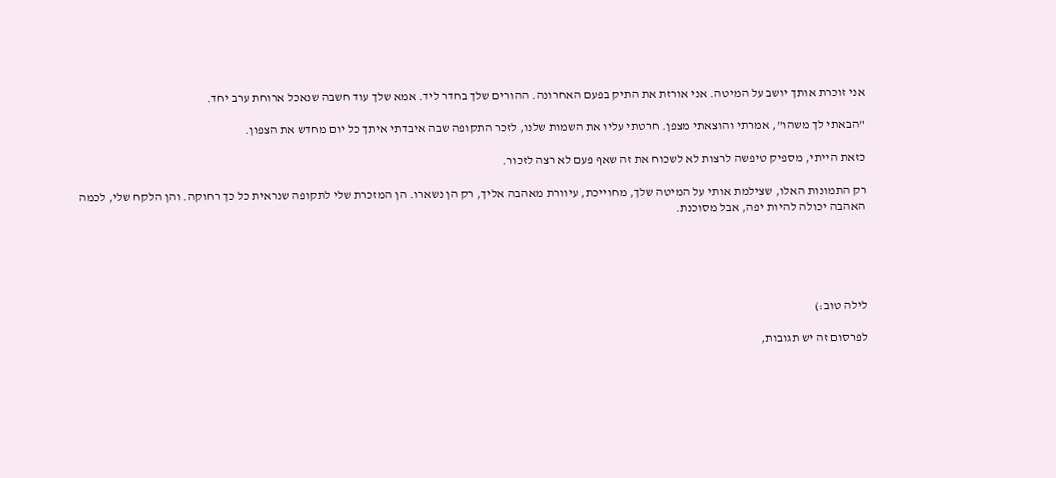אני זוכרת אותך יושב על המיטה. אני אורזת את התיק בפעם האחרונה. ההורים שלך בחדר ליד. אמא שלך עוד חשבה שנאכל ארוחת ערב יחד.

"הבאתי לך משהו", אמרתי והוצאתי מצפן. חרטתי עליו את השמות שלנו, לזכר התקופה שבה איבדתי איתך כל יום מחדש את הצפון.

כזאת הייתי, מספיק טיפשה לרצות לא לשכוח את זה שאף פעם לא רצה לזכור.

רק התמונות האלו, שצילמת אותי על המיטה שלך, מחוייכת, עיוורת מאהבה אליך, רק הן נשארו. הן המזכרת שלי לתקופה שנראית כל כך רחוקה. והן הלקח שלי, לכמה האהבה יכולה להיות יפה, אבל מסוכנת.





לילה טוב:)

לפרסום זה יש תגובות,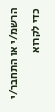הרשמ/י או התחבר/י כדי לקרוא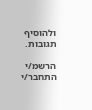ולהוסיף תגובות.

הרשמ/י התחבר/י